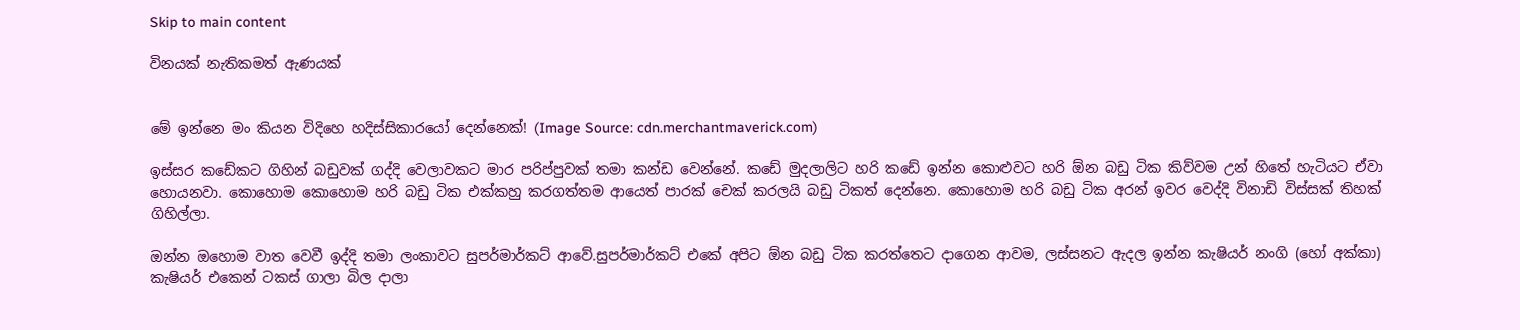Skip to main content

විනයක් නැතිකමත් ඇණයක්


මේ ඉන්නෙ මං කියන විදිහෙ හදිස්සිකාරයෝ දෙන්නෙක්! (Image Source: cdn.merchantmaverick.com)

ඉස්සර කඩේකට ගිහින් බඩුවක් ගද්දි වෙලාවකට මාර පරිප්පුවක් තමා කන්ඩ වෙන්නේ. කඩේ මුදලාලිට හරි කඩේ ඉන්න කොළුවට හරි ඕන බඩු ටික කිව්වම උන් හිතේ හැටියට ඒවා හොයනවා. කොහොම කොහොම හරි බඩු ටික එක්කහු කරගත්තම ආයෙත් පාරක් චෙක් කරලයි බඩු ටිකත් දෙන්නෙ. කොහොම හරි බඩු ටික අරන් ඉවර වෙද්දි විනාඩි විස්සක් තිහක් ගිහිල්ලා.

ඔන්න ඔහොම වාත වෙවී ඉද්දි තමා ලංකාවට සුපර්මාර්කට් ආවේ.සුපර්මාර්කට් එකේ අපිට ඕන බඩු ටික කරත්තෙට දාගෙන ආවම, ලස්සනට ඇදල ඉන්න කැෂියර් නංගි (හෝ අක්කා) කැෂියර් එකෙන් ටකස් ගාලා බිල දාලා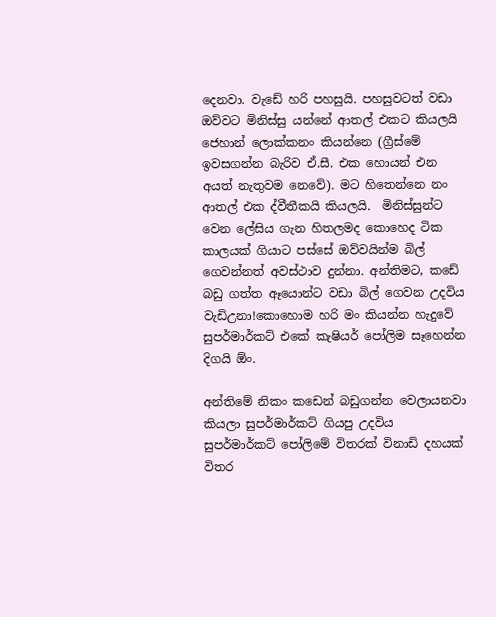දෙනවා. වැඩේ හරි පහසුයි. පහසුවටත් වඩා ඔව්වට මිනිස්සු යන්නේ ආතල් එකට කියලයි ජෙහාන් ලොක්කනං කියන්නෙ (ග්‍රීස්මේ ඉවසගන්න බැරිව ඒ.සී. එක හොයන් එන අයත් නැතුවම නෙවේ). මට හිතෙන්නෙ නං ආතල් එක ද්වීතීකයි කියලයි.  මිනිස්සුන්ට වෙන ලේසිය ගැන හිතලමද කොහෙද ටික කාලයක් ගියාට පස්සේ ඔව්වයින්ම බිල් ගෙවන්නත් අවස්ථාව දුන්නා. අන්තිමට, කඩේ බඩු ගත්ත ඈයොන්ට වඩා බිල් ගෙවන උදවිය වැඩිඋනා!කොහොම හරි මං කියන්න හැදුවේ සුපර්මාර්කට් එකේ කැෂියර් පෝලිම සෑහෙන්න දිගයි ඕං.

අන්තිමේ නිකං කඩෙන් බඩුගන්න වෙලායනවා කියලා සුපර්මාර්කට් ගියපු උදවිය සුපර්මාර්කට් පෝලිමේ විතරක් විනාඩි දහයක් විතර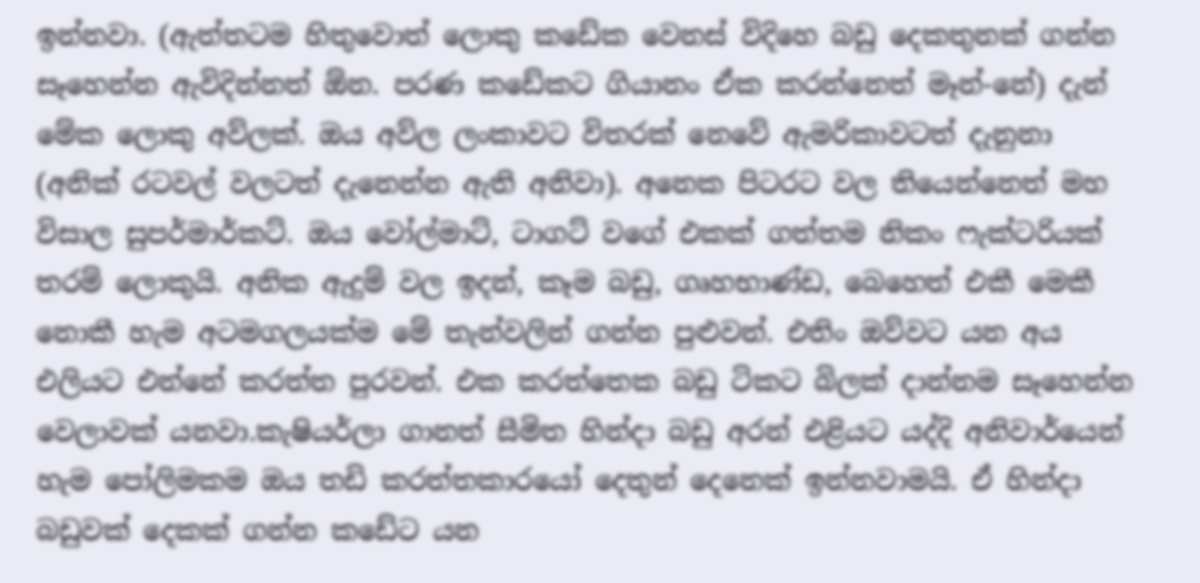ඉන්නවා. (ඇත්තටම හිතුවොත් ලොකු කඩේක වෙනස් විදිහෙ බඩු දෙකතුනක් ගන්න සෑහෙන්න ඇවිදින්නත් ඕන. පරණ කඩේකට ගියානං ඒක කරන්නෙත් මෑන්-නේ) දැන් මේක ලොකු අව්ලක්. ඔය අව්ල ලංකාවට විතරක් නෙවේ ඇමරිකාවටත් දැනුනා (අනික් රටවල් වලටත් දැනෙන්න ඇති අනිවා). අනෙක පිටරට වල තියෙන්නෙත් මහ විසාල සුපර්මාර්කට්. ඔය වෝල්මාට්, ටාගට් වගේ එකක් ගත්තම නිකං ෆැක්ටරියක් තරම් ලොකුයි. අනික ඇදුම් වල ඉදන්, කෑම බඩු, ගෘහභාණ්ඩ, බෙහෙත් එකී මෙකී නොකී හැම අටමගලයක්ම මේ තැන්වලින් ගන්න පුළුවන්. එතිං ඔව්වට යන අය එලියට එන්නේ කරත්ත පුරවන්. එක කරත්තෙක බඩු ටිකට බිලක් දාන්නම සෑහෙන්න වෙලාවක් යනවා.කැෂියර්ලා ගානත් සීමිත හින්දා බඩු අරන් එළියට යද්දි අනිවාර්යෙන් හැම පෝලිමකම ඔය තඩි කරත්තකාරයෝ දෙතුන් දෙනෙක් ඉන්නවාමයි. ඒ හින්දා බඩුවක් දෙකක් ගන්න කඩේට යන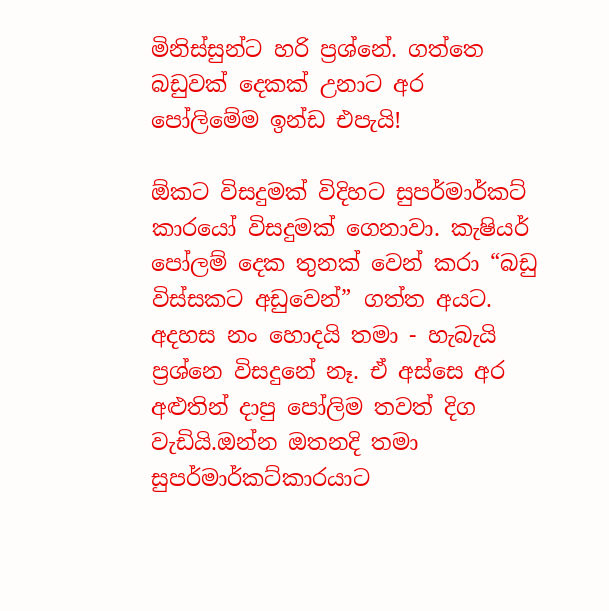මිනිස්සුන්ට හරි ප්‍රශ්නේ. ගත්තෙ බඩුවක් දෙකක් උනාට අර පෝලිමේම ඉන්ඩ එපැයි!

ඕකට විසදුමක් විදිහට සුපර්මාර්කට් කාරයෝ විසදුමක් ගෙනාවා. කැෂියර් පෝලම් දෙක තුනක් වෙන් කරා “බඩු විස්සකට අඩුවෙන්” ගත්ත අයට. අදහස නං හොදයි තමා - හැබැයි ප්‍රශ්නෙ විසදුනේ නෑ. ඒ අස්සෙ අර අළුතින් දාපු පෝලිම තවත් දිග වැඩියි.ඔන්න ඔතනදි තමා සුපර්මාර්කට්කාරයාට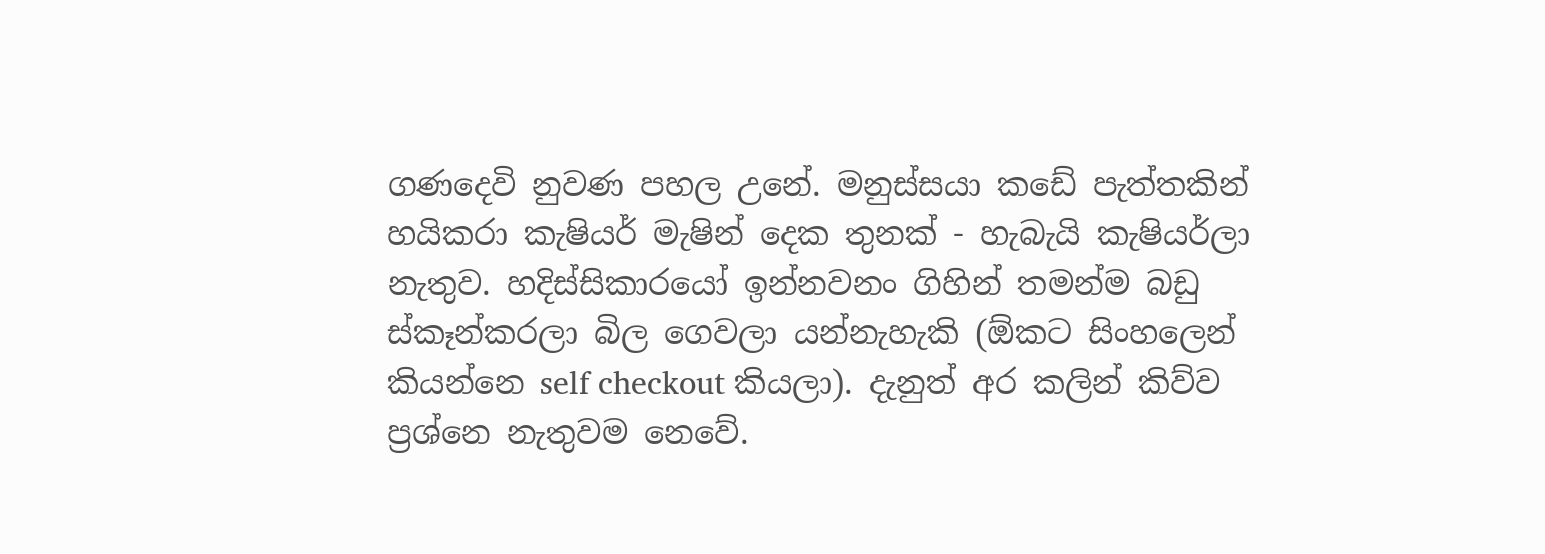ගණදෙවි නුවණ පහල උනේ. මනුස්සයා කඩේ පැත්තකින් හයිකරා කැෂියර් මැෂින් දෙක තුනක් - හැබැයි කැෂියර්ලා නැතුව. හදිස්සිකාරයෝ ඉන්නවනං ගිහින් තමන්ම බඩු ස්කෑන්කරලා බිල ගෙවලා යන්නැහැකි (ඕකට සිංහලෙන් කියන්නෙ self checkout කියලා). දැනුත් අර කලින් කිව්ව ප්‍රශ්නෙ නැතුවම නෙවේ.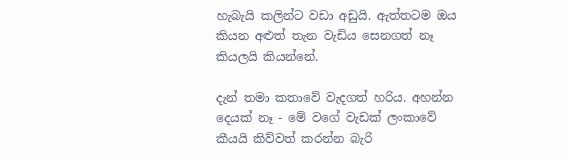හැබැයි කලින්ට වඩා අඩුයි. ඇත්තටම ඔය කියන අළුත් තැන වැඩිය සෙනගත් නෑ කියලයි කියන්නේ.

දැන් තමා කතාවේ වැදගත් හරිය. අහන්න දෙයක් නෑ - මේ වගේ වැඩක් ලංකාවේ කීයයි කිව්වත් කරන්න බැරි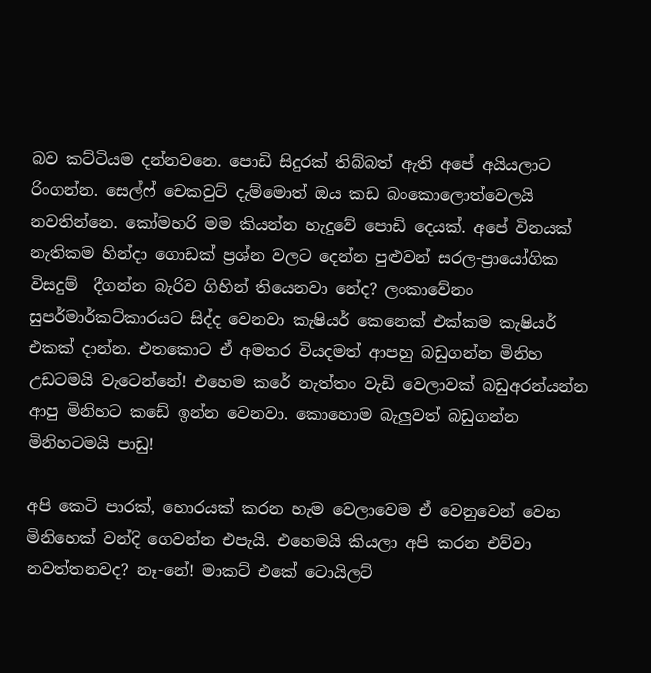බව කට්ටියම දන්නවනෙ. පොඩි සිදුරක් තිබ්බත් ඇති අපේ අයියලාට රිංගන්න. සෙල්ෆ් චෙකවුට් දැම්මොත් ඔය කඩ බංකොලොත්වෙලයි නවතින්නෙ. කෝමහරි මම කියන්න හැදුවේ පොඩි දෙයක්. අපේ විනයක් නැතිකම හින්දා ගොඩක් ප්‍රශ්න වලට දෙන්න පුළුවන් සරල-ප්‍රායෝගික විසදුම්  දීගන්න බැරිව ගිහින් තියෙනවා නේද? ලංකාවේනං සුපර්මාර්කට්කාරයට සිද්ද වෙනවා කැෂියර් කෙනෙක් එක්කම කැෂියර් එකක් දාන්න. එතකොට ඒ අමතර වියදමත් ආපහු බඩුගන්න මිනිහ උඩටමයි වැටෙන්නේ! එහෙම කරේ නැත්තං වැඩි වෙලාවක් බඩුඅරන්යන්න ආපු මිනිහට කඩේ ඉන්න වෙනවා. කොහොම බැලුවත් බඩුගන්න මිනිහටමයි පාඩු!

අපි කෙටි පාරක්, හොරයක් කරන හැම වෙලාවෙම ඒ වෙනුවෙන් වෙන මිනිහෙක් වන්දි ගෙවන්න එපැයි. එහෙමයි කියලා අපි කරන එව්වා නවත්තනවද? නෑ-නේ! මාකට් එකේ ටොයිලට්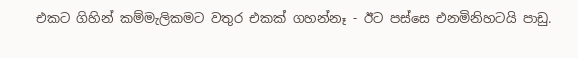එකට ගිහින් කම්මැලිකමට වතුර එකක් ගහන්නෑ - ඊට පස්සෙ එනමිනිහටයි පාඩු.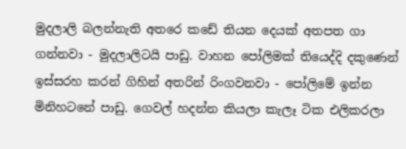මුදලාලි බලන්නැති අතරෙ කඩේ තියන දෙයක් අතපත ගා ගන්නවා - මුදලාලිටයි පාඩු. වාහන පෝලිමක් තියෙද්දි දකුණෙන් ඉස්සරහ කරන් ගිහින් අතරින් රිංගවනවා - පෝලිමේ ඉන්න මිනිහටනේ පාඩු. ගෙවල් හදන්න කියලා කැලෑ ටික එලිකරලා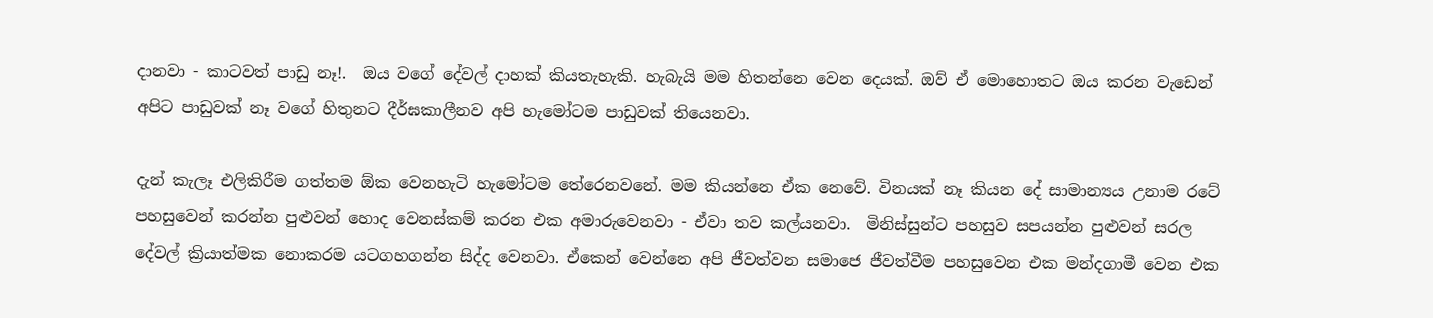දානවා - කාටවත් පාඩු නෑ!.  ඔය වගේ දේවල් දාහක් කියතැහැකි. හැබැයි මම හිතන්නෙ වෙන දෙයක්. ඔව් ඒ මොහොතට ඔය කරන වැඩෙන් අපිට පාඩුවක් නෑ වගේ හිතුනට දීර්ඝකාලීනව අපි හැමෝටම පාඩුවක් තියෙනවා.

දැන් කැලෑ එලිකිරීම ගත්තම ඕක වෙනහැටි හැමෝටම තේරෙනවනේ. මම කියන්නෙ ඒක නෙවේ. විනයක් නෑ කියන දේ සාමාන්‍යය උනාම රටේ පහසුවෙන් කරන්න පුළුවන් හොද වෙනස්කම් කරන එක අමාරුවෙනවා - ඒවා තව කල්යනවා.  මිනිස්සුන්ට පහසුව සපයන්න පුළුවන් සරල දේවල් ක්‍රියාත්මක නොකරම යටගහගන්න සිද්ද වෙනවා. ඒකෙන් වෙන්නෙ අපි ජීවත්වන සමාජෙ ජීවත්වීම පහසුවෙන එක මන්දගාමී වෙන එක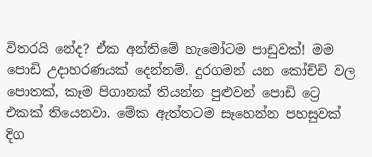විතරයි නේද? ඒක අන්තිමේ හැමෝටම පාඩුවක්! මම පොඩි උදාහරණයක් දෙන්නම්. දුරගමන් යන කෝච්චි වල පොතක්, කෑම පිගානක් තියන්න පුළුවන් පොඩි ට්‍රෙ එකක් තියෙනවා. මේක ඇත්තටම සෑහෙන්න පහසුවක් දිග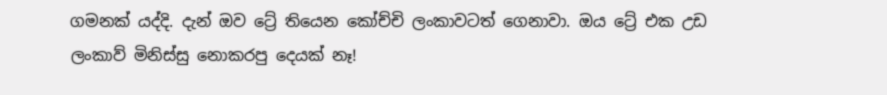ගමනක් යද්දි. දැන් ඔව ට්‍රේ තියෙන කෝච්චි ලංකාවටත් ගෙනාවා. ඔය ට්‍රේ එක උඩ ලංකාව් මිනිස්සු නොකරපු දෙයක් නෑ!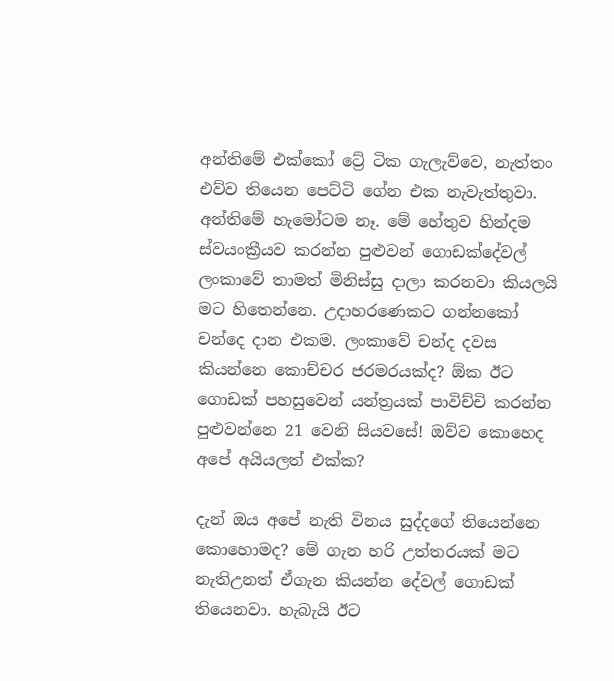අන්තිමේ එක්කෝ ට්‍රේ ටික ගැලැව්වෙ, නැත්තං එව්ව තියෙන පෙට්ටි ගේන එක නැවැත්තුවා. අන්තිමේ හැමෝටම නෑ. මේ හේතුව හින්දම ස්වයංක්‍රීයව කරන්න පුළුවන් ගොඩක්දේවල් ලංකාවේ තාමත් මිනිස්සු දාලා කරනවා කියලයි මට හිතෙන්නෙ. උදාහරණෙකට ගන්නකෝ චන්දෙ දාන එකම. ලංකාවේ චන්ද දවස කියන්නෙ කොච්චර ජරමරයක්ද? ඕක ඊට ගොඩක් පහසුවෙන් යන්ත්‍රයක් පාවිච්චි කරන්න පුළුවන්නෙ 21 වෙනි සියවසේ! ඔව්ව කොහෙද අපේ අයියලත් එක්ක?

දැන් ඔය අපේ නැති විනය සුද්දගේ තියෙන්නෙ කොහොමද? මේ ගැන හරි උත්තරයක් මට නැතිඋනත් ඒගැන කියන්න දේවල් ගොඩක් තියෙනවා. හැබැයි ඊට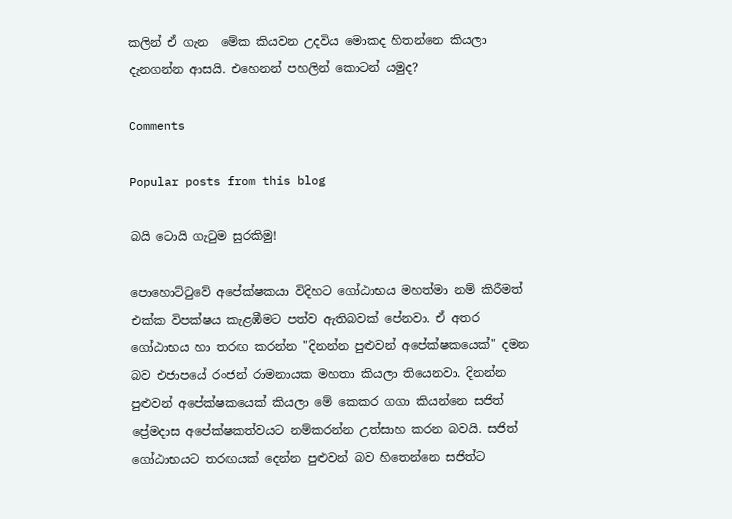කලින් ඒ ගැන  මේක කියවන උදවිය මොකද හිතන්නෙ කියලා දැනගන්න ආසයි. එහෙනන් පහලින් කොටන් යමුද?

Comments

Popular posts from this blog

බයි ටොයි ගැටුම සුරකිමු!

පොහොට්ටුවේ අපේක්ෂකයා විදිහට ගෝඨාභය මහත්මා නම් කිරීමත් එක්ක විපක්ෂය කැළඹීමට පත්ව ඇතිබවක් පේනවා. ඒ අතර ගෝඨාභය හා තරඟ කරන්න "දිනන්න පුළුවන් අපේක්ෂකයෙක්" දමන බව එජාපයේ රංජන් රාමනායක මහතා කියලා තියෙනවා. දිනන්න පුළුවන් අපේක්ෂකයෙක් කියලා මේ කෙකර ගගා කියන්නෙ සජිත් ප්‍රේමදාස අපේක්ෂකත්වයට නම්කරන්න උත්සාහ කරන බවයි. සජිත් ගෝඨාභයට තරඟයක් දෙන්න පුළුවන් බව හිතෙන්නෙ සජිත්ට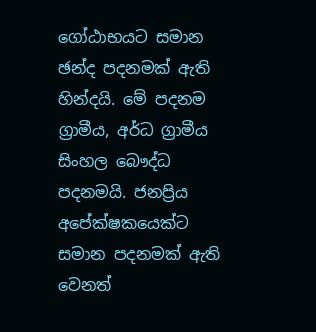ගෝඨාභයට සමාන ඡන්ද පදනමක් ඇති හින්දයි. මේ පදනම ග්‍රාමීය, අර්ධ ග්‍රාමීය සිංහල බෞද්ධ පදනමයි. ජනප්‍රිය අපේක්ෂකයෙක්ට සමාන පදනමක් ඇති වෙනත්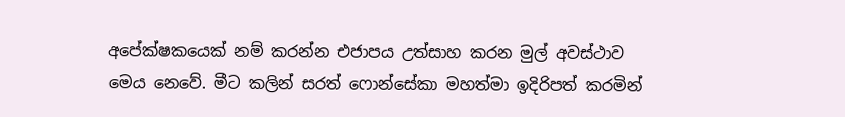අපේක්ෂකයෙක් නම් කරන්න එජාපය උත්සාහ කරන මුල් අවස්ථාව මෙය නෙවේ. මීට කලින් සරත් ෆොන්සේකා මහත්මා ඉදිරිපත් කරමින්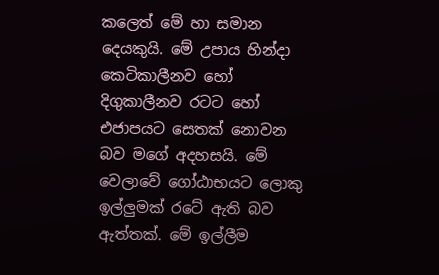කලෙත් මේ හා සමාන දෙයකුයි. මේ උපාය හින්දා කෙටිකාලීනව හෝ දිගුකාලීනව රටට හෝ එජාපයට සෙතක් නොවන බව මගේ අදහසයි. මේ වෙලාවේ ගෝඨාභයට ලොකු ඉල්ලුමක් රටේ ඇති බව ඇත්තක්. මේ ඉල්ලීම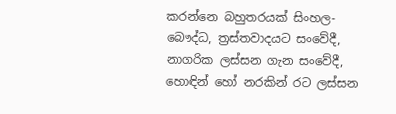කරන්නෙ බහුතරයක් සිංහල-බෞද්ධ, ත්‍රස්තවාදයට සංවේදී, නාගරික ලස්සන ගැන සංවේදී, හොඳින් හෝ නරකින් රට ලස්සන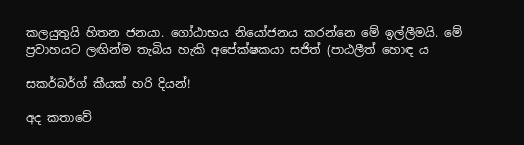කලයුතුයි හිතන ජනයා. ගෝඨාභය නියෝජනය කරන්නෙ මේ ඉල්ලීමයි. මේ ප්‍රවාහයට ලඟින්ම තැබිය හැකි අපේක්ෂකයා සජිත් (පාඨලීත් හොඳ ය

සකර්බර්ග් කීයක් හරි දියන්!

අද කතාවේ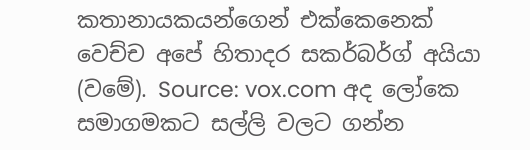කතානායකයන්ගෙන් එක්කෙනෙක් වෙච්ච අපේ හිතාදර සකර්බර්ග් අයියා (වමේ). Source: vox.com අද ලෝකෙ සමාගමකට සල්ලි වලට ගන්න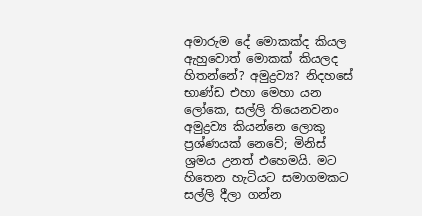අමාරුම දේ මොකක්ද කියල ඇහුවොත් මොකක් කියලද හිතන්නේ? අමුද්‍රව්‍ය? නිදහසේ භාණ්ඩ එහා මෙහා යන ලෝකෙ, සල්ලි තියෙනවනං අමුද්‍රව්‍ය කියන්නෙ ලොකු ප්‍රශ්ණයක් නෙවේ; මිනිස් ශ්‍රමය උනත් එහෙමයි. මට හිතෙන හැටියට සමාගමකට සල්ලි දීලා ගන්න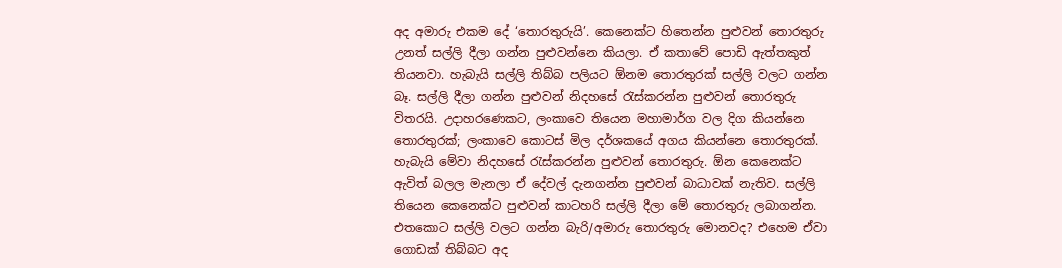අද අමාරු එකම දේ ‘තොරතුරුයි’. කෙනෙක්ට හිතෙන්න පුළුවන් තොරතුරු උනත් සල්ලි දීලා ගන්න පුළුවන්නෙ කියලා. ඒ කතාවේ පොඩි ඇත්තකුත් තියනවා. හැබැයි සල්ලි තිබ්බ පලියට ඕනම තොරතුරක් සල්ලි වලට ගන්න බෑ. සල්ලි දීලා ගන්න පුළුවන් නිදහසේ රැස්කරන්න පුළුවන් තොරතුරු විතරයි. උදාහරණෙකට, ලංකාවෙ තියෙන මහාමාර්ග වල දිග කියන්නෙ තොරතුරක්; ලංකාවෙ කොටස් මිල දර්ශකයේ අගය කියන්නෙ තොරතුරක්. හැබැයි මේවා නිදහසේ රැස්කරන්න පුළුවන් තොරතුරු. ඕන කෙනෙක්ට ඇවිත් බලල මැනලා ඒ දේවල් දැනගන්න පුළුවන් බාධාවක් නැතිව. සල්ලි තියෙන කෙනෙක්ට පුළුවන් කාටහරි සල්ලි දීලා මේ තොරතුරු ලබාගන්න. එතකොට සල්ලි වලට ගන්න බැරි/අමාරු තොරතුරු මොනවද? එහෙම ඒවා ගොඩක් තිබ්බට අද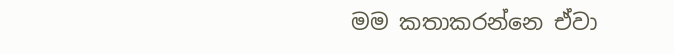මම කතාකරන්නෙ ඒවා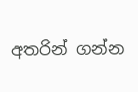අතරින් ගන්න